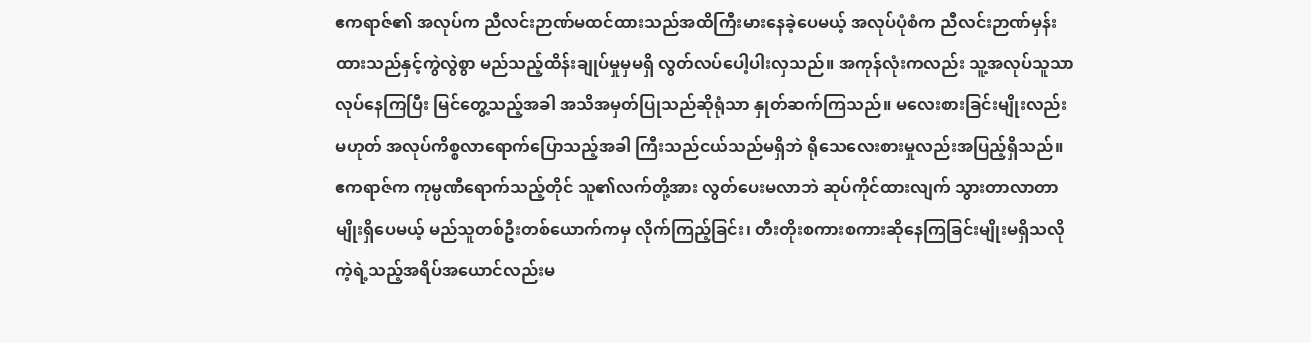ဧကရာဇ်၏ အလုပ်က ညီလင်းဉာဏ်မထင်ထားသည်အထိကြီးမားနေခဲ့ပေမယ့် အလုပ်ပုံစံက ညီလင်းဉာဏ်မှန်းထားသည်နှင့်ကွဲလွဲစွာ မည်သည့်ထိန်းချုပ်မှုမှမရှိ လွတ်လပ်ပေါ့ပါးလှသည်။ အကုန်လုံးကလည်း သူ့အလုပ်သူသာလုပ်နေကြပြီး မြင်တွေ့သည့်အခါ အသိအမှတ်ပြုသည်ဆိုရုံသာ နှုတ်ဆက်ကြသည်။ မလေးစားခြင်းမျိုးလည်းမဟုတ် အလုပ်ကိစ္စလာရောက်ပြောသည့်အခါ ကြီးသည်ငယ်သည်မရှိဘဲ ရိုသေလေးစားမှုလည်းအပြည့်ရှိသည်။
ဧကရာဇ်က ကုမ္ပဏီရောက်သည့်တိုင် သူ၏လက်တို့အား လွတ်ပေးမလာဘဲ ဆုပ်ကိုင်ထားလျက် သွားတာလာတာမျိုးရှိပေမယ့် မည်သူတစ်ဦးတစ်ယောက်ကမှ လိုက်ကြည့်ခြင်း၊ တီးတိုးစကားစကားဆိုနေကြခြင်းမျိုးမရှိသလို ကဲ့ရဲ့သည့်အရိပ်အယောင်လည်းမ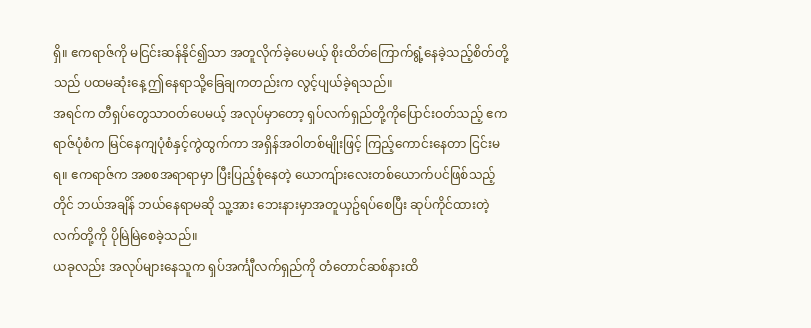ရှိ။ ဧကရာဇ်ကို မငြင်းဆန်နိုင်၍သာ အတူလိုက်ခဲ့ပေမယ့် စိုးထိတ်ကြောက်ရွံ့နေခဲ့သည့်စိတ်တို့သည် ပထမဆုံးနေ့ ဤနေရာသို့ခြေချကတည်းက လွင့်ပျယ်ခဲ့ရသည်။
အရင်က တီရှပ်တွေသာဝတ်ပေမယ့် အလုပ်မှာတော့ ရှပ်လက်ရှည်တို့ကိုပြောင်းဝတ်သည့် ဧကရာဇ်ပုံစံက မြင်နေကျပုံစံနှင့်ကွဲထွက်ကာ အရှိန်အဝါတစ်မျိုးဖြင့် ကြည့်ကောင်းနေတာ ငြင်းမရ။ ဧကရာဇ်က အစစအရာရာမှာ ပြီးပြည့်စုံနေတဲ့ ယောကျ်ားလေးတစ်ယောက်ပင်ဖြစ်သည့်တိုင် ဘယ်အချိန် ဘယ်နေရာမဆို သူ့အား ဘေးနားမှာအတူယှဥ်ရပ်စေပြီး ဆုပ်ကိုင်ထားတဲ့လက်တို့ကို ပိုမြဲမြဲစေခဲ့သည်။
ယခုလည်း အလုပ်များနေသူက ရှပ်အင်္ကျီလက်ရှည်ကို တံတောင်ဆစ်နားထိ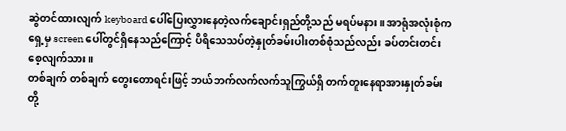ဆွဲတင်ထားလျက် keyboard ပေါ်ပြေးလွှားနေတဲ့လက်ချောင်းရှည်တို့သည် မရပ်မနား။ အာရုံအလုံးစုံကရှေ့မှ screen ပေါ်တွင်ရှိနေသည်ကြောင့် ပိရိသေသပ်တဲ့နှုတ်ခမ်းပါးတစ်စုံသည်လည်း ခပ်တင်းတင်းစေ့လျက်သား။
တစ်ချက် တစ်ချက် တွေးတောရင်းဖြင့် ဘယ်ဘက်လက်လက်သူကြွယ်ရှိ တက်တူးနေရာအားနှုတ်ခမ်းတို့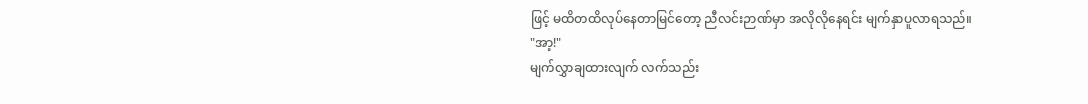ဖြင့် မထိတထိလုပ်နေတာမြင်တော့ ညီလင်းဉာဏ်မှာ အလိုလိုနေရင်း မျက်နှာပူလာရသည်။
"အာ့!"
မျက်လွှာချထားလျက် လက်သည်း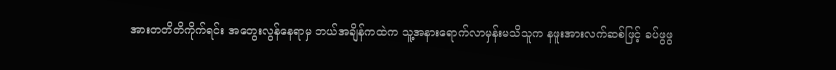အားတတိတိကိုက်ရင်း အတွေးလွန်နေရာမှ ဘယ်အချိန်ကထဲက သူ့အနားရောက်လာမှန်းမသိသူက နဖူးအားလက်ဆစ်ဖြင့် ခပ်ဖွဖွ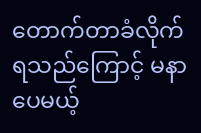တောက်တာခံလိုက်ရသည်ကြောင့် မနာပေမယ့်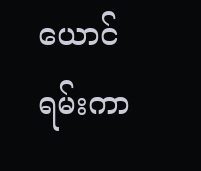ယောင်ရမ်းကာ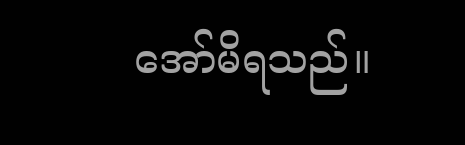အော်မိရသည်။